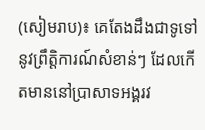(សៀមរាប)៖ គេតែងដឹងជាទូទៅនូវព្រឹត្តិការណ៍សំខាន់ៗ ដែលកើតមាននៅប្រាសាទអង្គរវ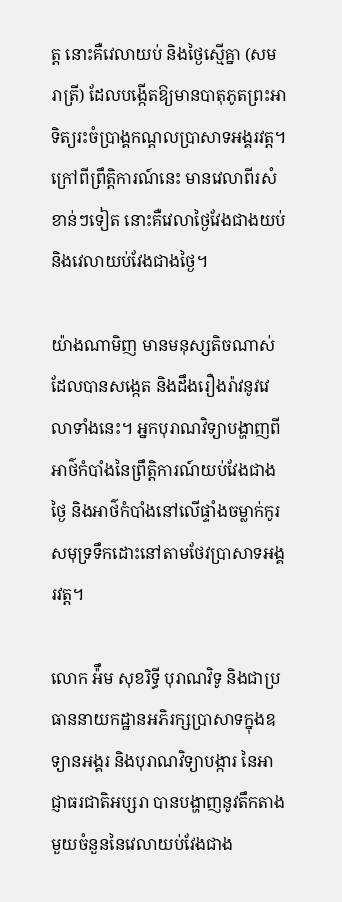ត្ត នោះគឺវេលាយប់ និងថ្ងៃស្មើគ្នា (សមរាត្រី) ដែលបង្កើតឱ្យមានបាតុភូតព្រះអាទិត្យរះចំប្រាង្គកណ្ដលប្រាសាទអង្គរវត្ត។ ក្រៅពីព្រឹត្តិការណ៍នេះ មានវេលាពីរសំខាន់ៗទៀត នោះគឺវេលាថ្ងៃវែងជាងយប់ និងវេលាយប់វែងជាងថ្ងៃ។

យ៉ាងណាមិញ មានមនុស្សតិចណាស់ដែលបានសង្កេត និងដឹងរឿងរ៉ាវនូវវេលាទាំងនេះ។ អ្នកបុរាណវិទ្យាបង្ហាញពីអាថ៌កំបាំងនៃព្រឹត្តិការណ៍យប់វែងជាងថ្ងៃ និងអាថ៌កំបាំងនៅលើផ្ទាំងចម្លាក់កូរសមុទ្រទឹកដោះនៅតាមថែវប្រាសាទអង្គរវត្ត។

លោក អ៉ឹម សុខរិទ្ធី បុរាណវិទូ និងជាប្រធាននាយកដ្ឋានអភិរក្សប្រាសាទក្នុងឧទ្យានអង្គរ និងបុរាណវិទ្យាបង្ការ នៃអាជ្ញាធរជាតិអប្សរា បានបង្ហាញនូវតឹកតាងមួយចំនួននៃវេលាយប់វែងជាង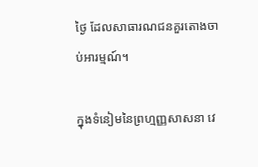ថ្ងៃ ដែលសាធារណជនគួរតោងចាប់អារម្មណ៍។

ក្នុងទំនៀមនៃព្រហ្មញ្ញសាសនា វេ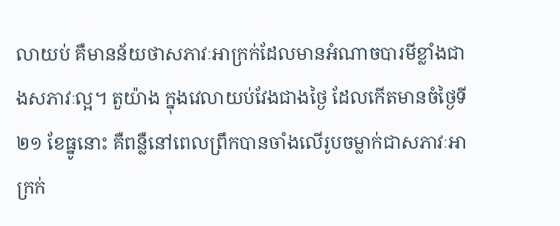លាយប់ គឺមានន័យថាសភាវៈអាក្រក់ដែលមានអំណាចបារមីខ្លាំងជាងសភាវៈល្អ។ តួយ៉ាង ក្នុងវេលាយប់វែងជាងថ្ងៃ ដែលកើតមានចំថ្ងៃទី២១ ខែធ្នូនោះ គឺពន្លឺនៅពេលព្រឹកបានចាំងលើរូបចម្លាក់ជាសភាវៈអាក្រក់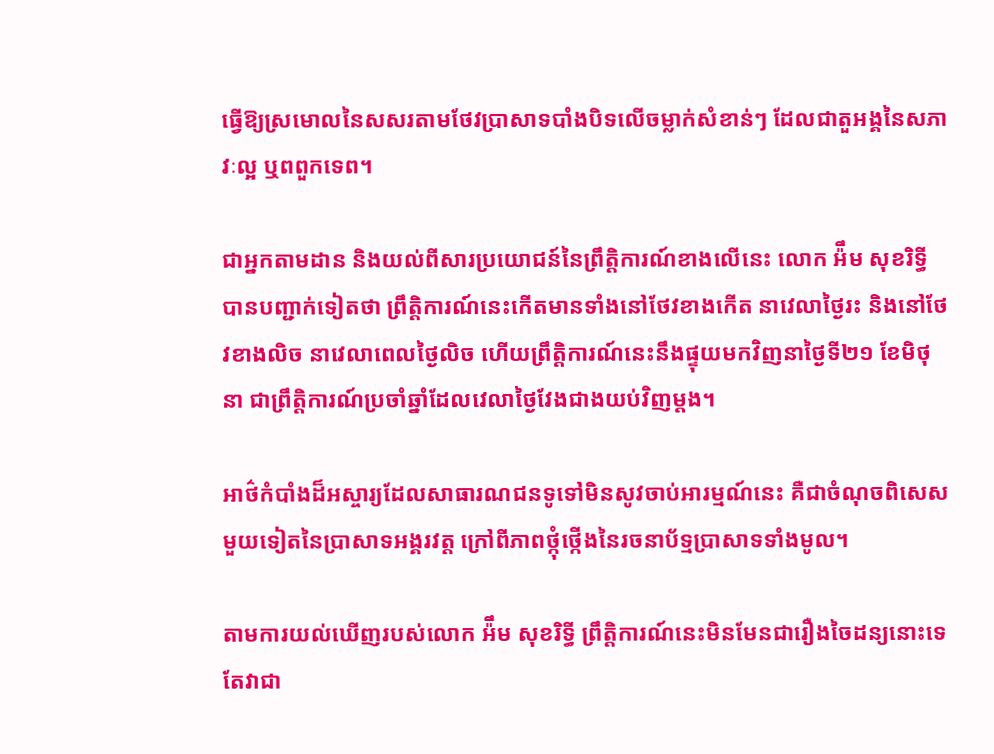ធ្វើឱ្យស្រមោលនៃសសរតាមថែវប្រាសាទបាំងបិទលើចម្លាក់សំខាន់ៗ ដែលជាតួអង្គនៃសភាវៈល្អ ឬពពួកទេព។

ជាអ្នកតាមដាន និងយល់ពីសារប្រយោជន៍នៃព្រឹត្តិការណ៍ខាងលើនេះ លោក អ៉ឹម សុខរិទ្ធី បានបញ្ជាក់ទៀតថា ព្រឹត្តិការណ៍នេះកើតមានទាំងនៅថែវខាងកើត នាវេលាថ្ងៃរះ និងនៅថែវខាងលិច នាវេលាពេលថ្ងៃលិច ហើយព្រឹត្តិការណ៍នេះនឹងផ្ទុយមកវិញនាថ្ងៃទី២១ ខែមិថុនា ជាព្រឹត្តិការណ៍ប្រចាំឆ្នាំដែលវេលាថ្ងៃវែងជាងយប់វិញម្ដង។

អាថ៌កំបាំងដ៏អស្ចារ្យដែលសាធារណជនទូទៅមិនសូវចាប់អារម្មណ៍នេះ គឺជាចំណុចពិសេសមួយទៀតនៃប្រាសាទអង្គរវត្ត ក្រៅពីភាពថ្កុំថ្កើងនៃរចនាប័ទ្មប្រាសាទទាំងមូល។

តាមការយល់ឃើញរបស់លោក អ៉ឹម សុខរិទ្ធី ព្រឹត្តិការណ៍នេះមិនមែនជារឿងចៃដន្យនោះទេ តែវាជា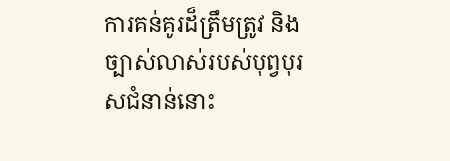ការគន់គូរដ៏ត្រឹមត្រូវ និងច្បាស់លាស់របស់បុព្វបុរសជំនាន់នោះ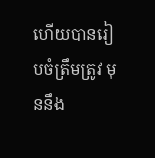ហើយបានរៀបចំត្រឹមត្រូវ មុននឹង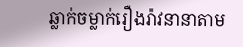ឆ្លាក់ចម្លាក់រឿងរ៉ាវនានាតាម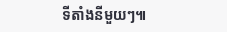ទីតាំងនីមួយៗ៕